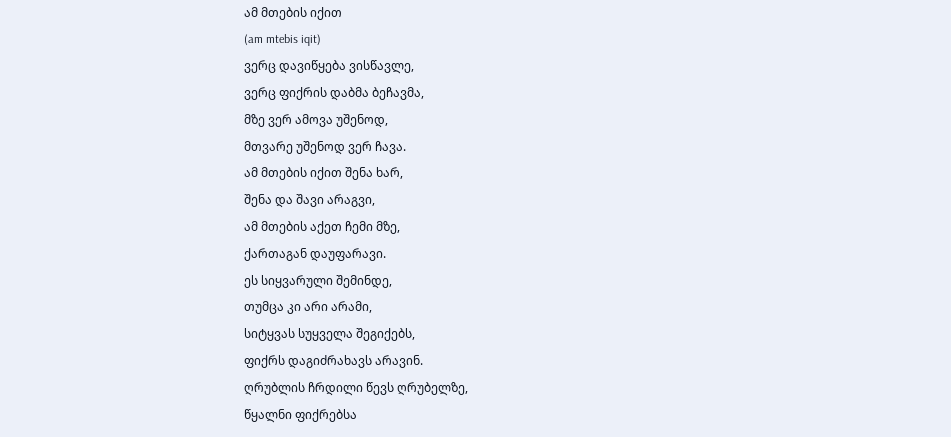ამ მთების იქით
(am mtebis iqit)
ვერც დავიწყება ვისწავლე,
ვერც ფიქრის დაბმა ბეჩავმა,
მზე ვერ ამოვა უშენოდ,
მთვარე უშენოდ ვერ ჩავა.
ამ მთების იქით შენა ხარ,
შენა და შავი არაგვი,
ამ მთების აქეთ ჩემი მზე,
ქართაგან დაუფარავი.
ეს სიყვარული შემინდე,
თუმცა კი არი არამი,
სიტყვას სუყველა შეგიქებს,
ფიქრს დაგიძრახავს არავინ.
ღრუბლის ჩრდილი წევს ღრუბელზე,
წყალნი ფიქრებსა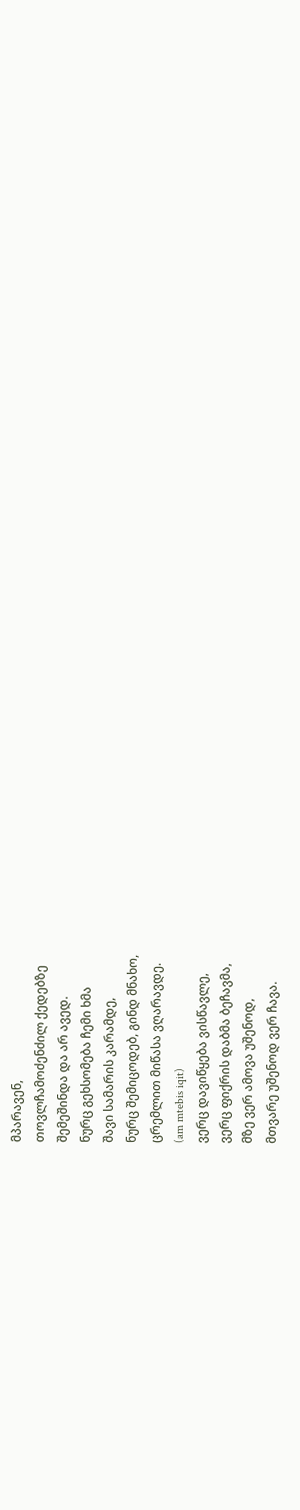მპარავენ,
თოვლჩამოძენძილ ქედებზე
შემეშინდა და არ ავედ.
ნურც გეხსომება ჩემი ხმა
შავი სამარის კარამდე,
ნურც შემიცოდებ, გინდ მნახო,
ცრემლით მიწასა ვღარავდე.
(am mtebis iqit)
ვერც დავიწყება ვისწავლე,
ვერც ფიქრის დაბმა ბეჩავმა,
მზე ვერ ამოვა უშენოდ,
მთვარე უშენოდ ვერ ჩავა.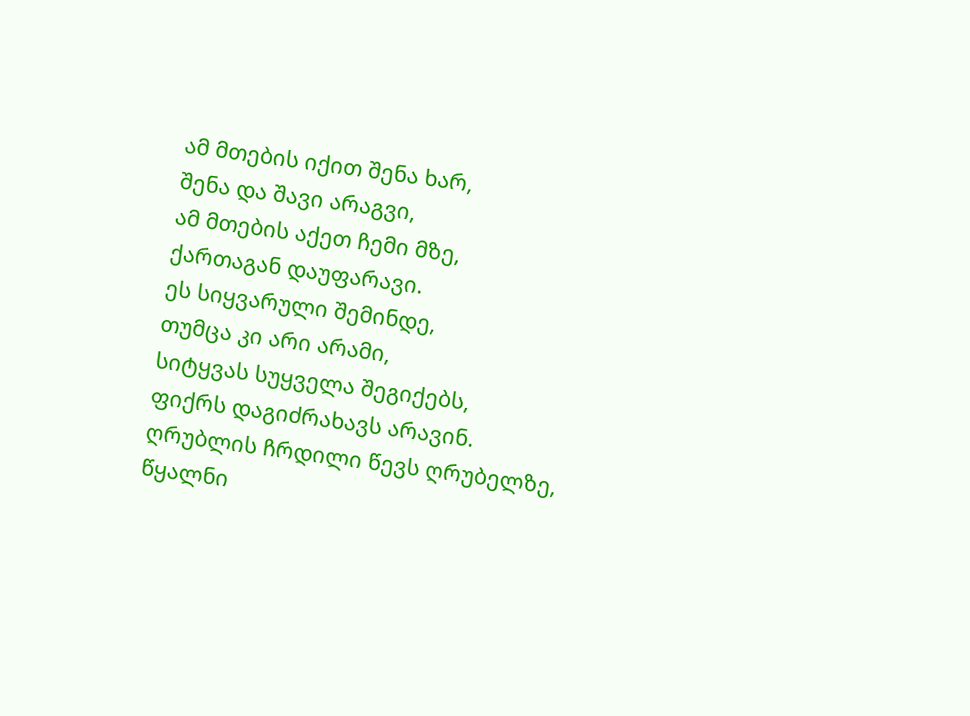ამ მთების იქით შენა ხარ,
შენა და შავი არაგვი,
ამ მთების აქეთ ჩემი მზე,
ქართაგან დაუფარავი.
ეს სიყვარული შემინდე,
თუმცა კი არი არამი,
სიტყვას სუყველა შეგიქებს,
ფიქრს დაგიძრახავს არავინ.
ღრუბლის ჩრდილი წევს ღრუბელზე,
წყალნი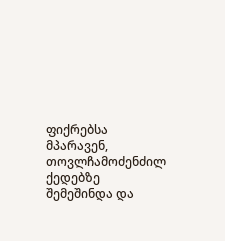ფიქრებსა მპარავენ,
თოვლჩამოძენძილ ქედებზე
შემეშინდა და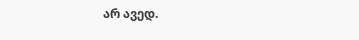არ ავედ.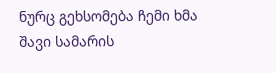ნურც გეხსომება ჩემი ხმა
შავი სამარის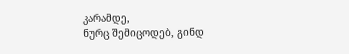კარამდე,
ნურც შემიცოდებ, გინდ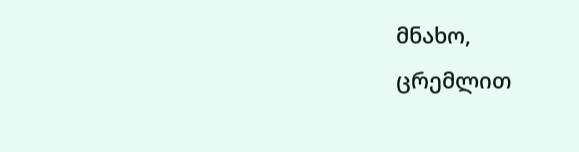მნახო,
ცრემლით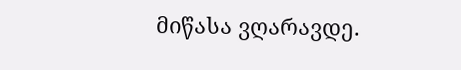მიწასა ვღარავდე.